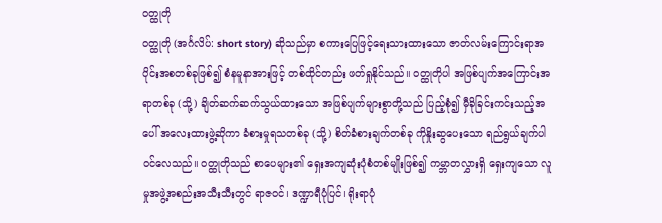ဝတ္ထုတို
ဝတ္ထုတို (အင်္ဂလိပ်: short story) ဆိုသည်မှာ စကားပြေဖြင့်ရေးသားထားသော ဇာတ်လမ်းကြောင်းရာအပိုင်းအစတစ်ခုဖြစ်၍ စံနမူနာအားဖြင့် တစ်ထိုင်တည်း ဖတ်ရှုနိုင်သည်။ ဝတ္ထုတိုပါ အဖြစ်ပျက်အကြောင်းအရာတစ်ခု (သို့) ချိတ်ဆက်ဆက်သွယ်ထားသော အဖြစ်ပျက်များစွာတို့သည် ပြည့်စုံ၍ မှီခိုခြင်းကင်းသည့်အပေါ် အလေးထားဖွဲ့ဆိုကာ ခံစားမှုရသတစ်ခု (သို့) စိတ်ခံစားချက်တစ်ခု ကိုနှိုးဆွပေးသော ရည်ရွယ်ချက်ပါဝင်လေသည်။ ဝတ္ထုတိုသည် စာပေများ၏ ရှေးအကျဆုံးပုံစံတစ်မျိုးဖြစ်၍ ကမ္ဘာတလွှားရှိ ရှေးကျသော လူမှုအဖွဲ့အစည်းအသီးသီးတွင် ရာဇဝင်၊ ဒဏ္ဍာရီပုံပြင်၊ ရိုးရာပုံ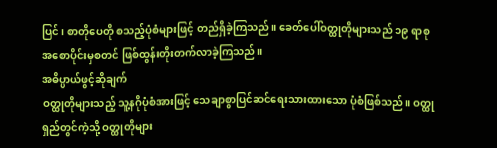ပြင်၊ စာတိုပေတို စသည့်ပုံစံများဖြင့် တည်ရှိခဲ့ကြသည်။ ခေတ်ပေါ်ဝတ္ထုတိုများသည် ၁၉ ရာစုအစောပိုင်းမှစတင် ဖြစ်ထွန်းတိုးတက်လာခဲ့ကြသည်။
အဓိပ္ပာယ်ဖွင့်ဆိုချက်
ဝတ္ထုတိုများသည့် သူ့နဂိုပုံစံအားဖြင့် သေချာစွာပြင်ဆင်ရေးသားထားသော ပုံစံဖြစ်သည်။ ဝတ္ထုရှည်တွင်ကဲ့သို့ ဝတ္ထုတိုများ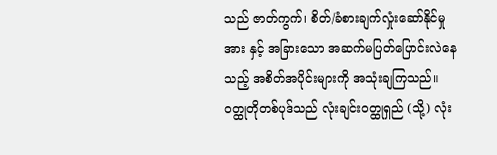သည် ဇာတ်ကွက်၊ စိတ်/ခံစားချက်လှုံးဆော်နိုင်မှုအား နှင့် အခြားသော အဆက်မပြတ်ပြောင်းလဲနေသည့် အစိတ်အပိုင်းများကို အသုံးချကြသည်။ ဝတ္ထုတိုတစ်ပုဒ်သည် လုံးချင်းဝတ္ထုရှည် (သို့) လုံး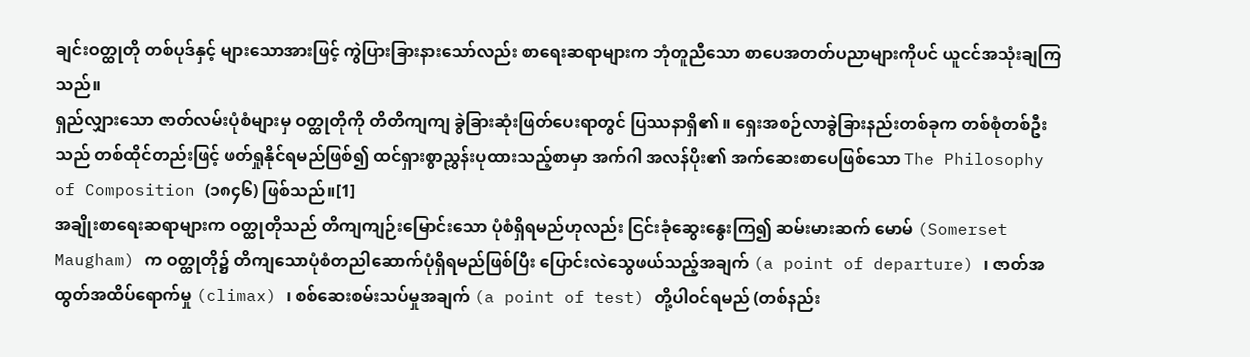ချင်းဝတ္ထုတို တစ်ပုဒ်နှင့် များသောအားဖြင့် ကွဲပြားခြားနားသော်လည်း စာရေးဆရာများက ဘုံတူညီသော စာပေအတတ်ပညာများကိုပင် ယူငင်အသုံးချကြသည်။
ရှည်လျှားသော ဇာတ်လမ်းပုံစံများမှ ဝတ္ထုတိုကို တိတိကျကျ ခွဲခြားဆုံးဖြတ်ပေးရာတွင် ပြဿနာရှိ၏ ။ ရှေးအစဉ်လာခွဲခြားနည်းတစ်ခုက တစ်စုံတစ်ဦးသည် တစ်ထိုင်တည်းဖြင့် ဖတ်ရှုနိုင်ရမည်ဖြစ်၍ ထင်ရှားစွာညွှန်းပုထားသည့်စာမှာ အက်ဂါ အလန်ပိုး၏ အက်ဆေးစာပေဖြစ်သော The Philosophy of Composition (၁၈၄၆) ဖြစ်သည်။[1]
အချိုးစာရေးဆရာများက ဝတ္ထုတိုသည် တိကျကျဉ်းမြောင်းသော ပုံစံရှိရမည်ဟုလည်း ငြင်းခုံဆွေးနွေးကြ၍ ဆမ်းမားဆက် မောမ် (Somerset Maugham) က ဝတ္ထုတို၌ တိကျသောပုံစံတညါဆောက်ပုံရှိရမည်ဖြစ်ပြီး ပြောင်းလဲသွေဖယ်သည့်အချက် (a point of departure) ၊ ဇာတ်အထွတ်အထိပ်ရောက်မှု (climax) ၊ စစ်ဆေးစမ်းသပ်မှုအချက် (a point of test) တို့ပါဝင်ရမည် (တစ်နည်း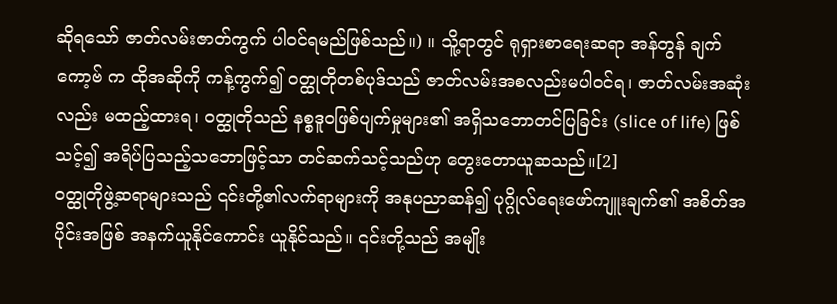ဆိုရသော် ဇာတ်လမ်းဇာတ်ကွက် ပါဝင်ရမည်ဖြစ်သည်။) ။ သိူ့ရာတွင် ရုရှားစာရေးဆရာ အန်တွန် ချက်ကော့ဗ် က ထိုအဆိုကို ကန့်ကွက်၍ ဝတ္ထုတိုတစ်ပုဒ်သည် ဇာတ်လမ်းအစလည်းမပါဝင်ရ၊ ဇာတ်လမ်းအဆုံးလည်း မထည့်ထားရ၊ ဝတ္ထုတိုသည် နစ္စဒူဝဖြစ်ပျက်မှုများ၏ အရှိသဘောတင်ပြခြင်း (slice of life) ဖြစ်သင့်၍ အရိပ်ပြသည့်သဘောဖြင့်သာ တင်ဆက်သင့်သည်ဟု တွေးတောယူဆသည်။[2]
ဝတ္ထုတိုဖွဲ့ဆရာများသည် ၎င်းတို့၏လက်ရာများကို အနုပညာဆန်၍ ပုဂ္ဂိုလ်ရေးဖော်ကျူးချက်၏ အစိတ်အပိုင်းအဖြစ် အနက်ယူနိုင်ကောင်း ယူနိုင်သည်။ ၎င်းတို့သည် အမျိုး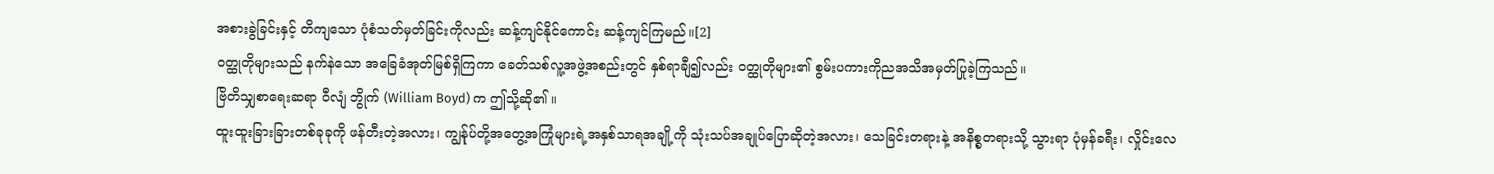အစားခွဲခြင်းနှင့် တိကျသော ပုံစံသတ်မှတ်ခြင်းကိုလည်း ဆန့်ကျင်နိုင်ကောင်း ဆန့်ကျင်ကြမည်။[2]
ဝတ္ထုတိုများသည် နက်နဲသော အခြေခံအုတ်မြစ်ရှိကြကာ ခေတ်သစ်လူ့အဖွဲ့အစည်းတွင် နှစ်ရာချီ၍လည်း ဝတ္ထုတိုများ၏ စွမ်းပကားကိုညအသိအမှတ်ပြုခဲ့ကြသည်။
ဗြိတိသျှစာရေးဆရာ ဝီလျံ ဘွိုက် (William Boyd) က ဤသို့ဆို၏ ။
ထူးထူးခြားခြားတစ်ခုခုကို ဖန်တီးတဲ့အလား၊ ကျွန်ုပ်တို့အတွေ့အကြုံများရဲ့အနှစ်သာရအချို့ကို သုံးသပ်အချုပ်ပြောဆိုတဲ့အလား၊ သေခြင်းတရားနဲ့ အနိစ္စတရားသို့ သွားရာ ပုံမှန်ခရီး၊ လှိုင်းလေ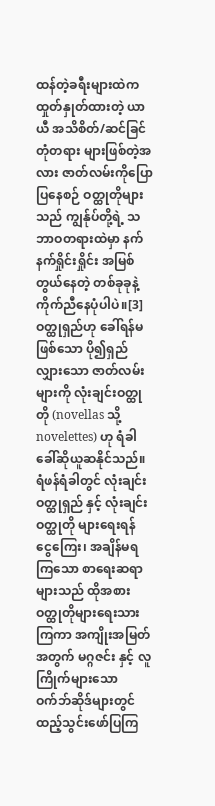ထန်တဲ့ခရီးများထဲက ထှုတ်နှုတ်ထားတဲ့ ယာယီ အသိစိတ်/ဆင်ခြင်တုံတရား များဖြစ်တဲ့အလား ဇာတ်လမ်းကိုပြောပြနေစဉ် ဝတ္ထုတိုများသည် ကျွန်ုပ်တို့ရဲ့ သဘာဝတရားထဲမှာ နက်နက်ရှိုင်းရှိုင်း အမြစ်တွယ်နေတဲ့ တစ်ခုခုနဲ့ ကိုက်ညီနေပုံပါပဲ။[3]
ဝတ္ထုရှည်ဟု ခေါ်ရန်မဖြစ်သော ပို၍ရှည်လျှားသော ဇာတ်လမ်းများကို လုံးချင်းဝတ္ထုတို (novellas သို့ novelettes) ဟု ရံခါ ခေါ်ဆိုယူဆနိုင်သည်။ ရံဖန်ရံခါတွင် လုံးချင်းဝတ္ထုရှည် နှင့် လုံးချင်းဝတ္ထုတို များရေးရန် ငွေကြေး၊ အချိန်မရကြသော စာရေးဆရာများသည် ထိုအစား ဝတ္ထုတိုများရေးသားကြကာ အကျိုးအမြတ်အတွက် မဂ္ဂဇင်း နှင့် လူကြိုက်များသော ဝက်ဘ်ဆိုဒ်များတွင် ထည့်သွင်းဖော်ပြကြ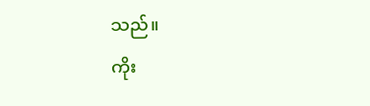သည်။
ကိုး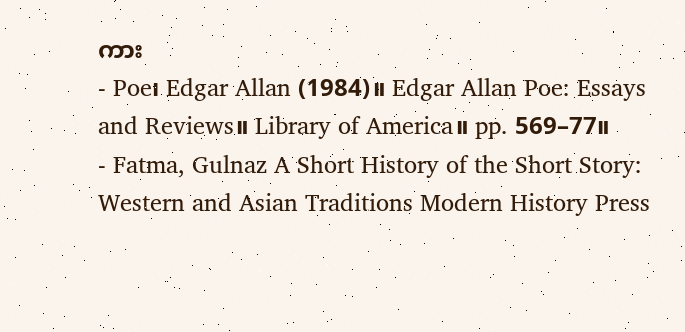ကား
- Poe၊ Edgar Allan (1984)။ Edgar Allan Poe: Essays and Reviews။ Library of America။ pp. 569–77။
- Fatma, Gulnaz A Short History of the Short Story: Western and Asian Traditions Modern History Press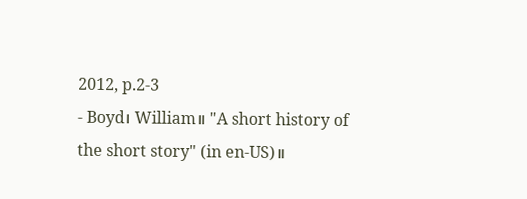2012, p.2-3
- Boyd၊ William။ "A short history of the short story" (in en-US)။